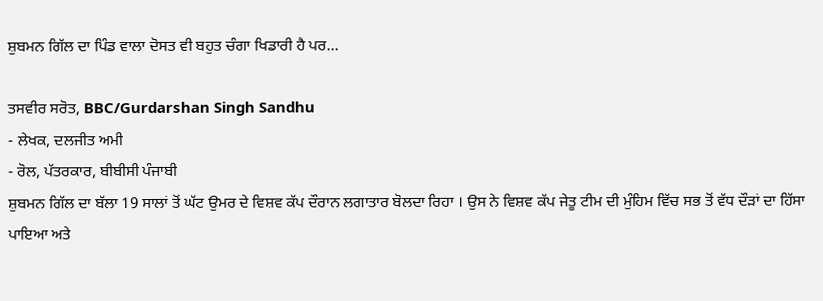ਸ਼ੁਬਮਨ ਗਿੱਲ ਦਾ ਪਿੰਡ ਵਾਲਾ ਦੋਸਤ ਵੀ ਬਹੁਤ ਚੰਗਾ ਖਿਡਾਰੀ ਹੈ ਪਰ...

ਤਸਵੀਰ ਸਰੋਤ, BBC/Gurdarshan Singh Sandhu
- ਲੇਖਕ, ਦਲਜੀਤ ਅਮੀ
- ਰੋਲ, ਪੱਤਰਕਾਰ, ਬੀਬੀਸੀ ਪੰਜਾਬੀ
ਸ਼ੁਬਮਨ ਗਿੱਲ ਦਾ ਬੱਲਾ 19 ਸਾਲਾਂ ਤੋਂ ਘੱਟ ਉਮਰ ਦੇ ਵਿਸ਼ਵ ਕੱਪ ਦੌਰਾਨ ਲਗਾਤਾਰ ਬੋਲਦਾ ਰਿਹਾ । ਉਸ ਨੇ ਵਿਸ਼ਵ ਕੱਪ ਜੇਤੂ ਟੀਮ ਦੀ ਮੁੰਹਿਮ ਵਿੱਚ ਸਭ ਤੋਂ ਵੱਧ ਦੌੜਾਂ ਦਾ ਹਿੱਸਾ ਪਾਇਆ ਅਤੇ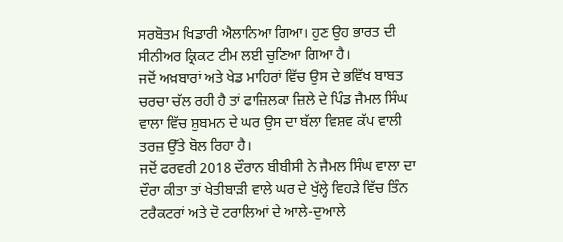ਸਰਬੋਤਮ ਖਿਡਾਰੀ ਐਲਾਨਿਆ ਗਿਆ। ਹੁਣ ਉਹ ਭਾਰਤ ਦੀ ਸੀਨੀਅਰ ਕ੍ਰਿਕਟ ਟੀਮ ਲਈ ਚੁਣਿਆ ਗਿਆ ਹੈ।
ਜਦੋਂ ਅਖ਼ਬਾਰਾਂ ਅਤੇ ਖੇਡ ਮਾਹਿਰਾਂ ਵਿੱਚ ਉਸ ਦੇ ਭਵਿੱਖ ਬਾਬਤ ਚਰਚਾ ਚੱਲ ਰਹੀ ਹੈ ਤਾਂ ਫਾਜ਼ਿਲਕਾ ਜ਼ਿਲੇ ਦੇ ਪਿੰਡ ਜੈਮਲ ਸਿੰਘ ਵਾਲਾ ਵਿੱਚ ਸ਼ੁਬਮਨ ਦੇ ਘਰ ਉਸ ਦਾ ਬੱਲਾ ਵਿਸ਼ਵ ਕੱਪ ਵਾਲੀ ਤਰਜ਼ ਉੱਤੇ ਬੋਲ ਰਿਹਾ ਹੈ।
ਜਦੋਂ ਫਰਵਰੀ 2018 ਦੌਰਾਨ ਬੀਬੀਸੀ ਨੇ ਜੈਮਲ ਸਿੰਘ ਵਾਲਾ ਦਾ ਦੌਰਾ ਕੀਤਾ ਤਾਂ ਖੇਤੀਬਾੜੀ ਵਾਲੇ ਘਰ ਦੇ ਖੁੱਲ੍ਹੇ ਵਿਹੜੇ ਵਿੱਚ ਤਿੰਨ ਟਰੈਕਟਰਾਂ ਅਤੇ ਦੋ ਟਰਾਲਿਆਂ ਦੇ ਆਲੇ-ਦੁਆਲੇ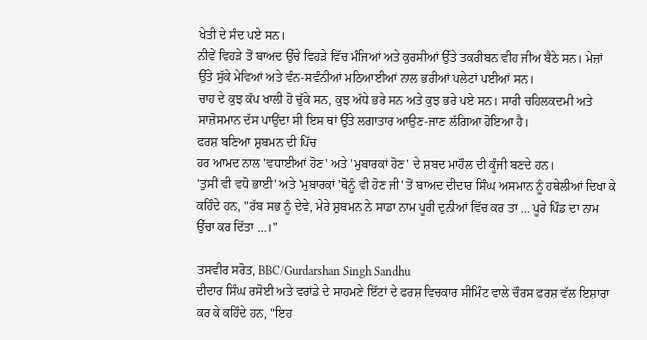ਖੇਤੀ ਦੇ ਸੰਦ ਪਏ ਸਨ।
ਨੀਵੇਂ ਵਿਹੜੇ ਤੋਂ ਬਾਅਦ ਉੱਚੇ ਵਿਹੜੇ ਵਿੱਚ ਮੰਜਿਆਂ ਅਤੇ ਕੁਰਸੀਆਂ ਉੱਤੇ ਤਕਰੀਬਨ ਵੀਹ ਜੀਅ ਬੈਠੇ ਸਨ। ਮੇਜ਼ਾਂ ਉੱਤੇ ਸੁੱਕੇ ਮੇਵਿਆਂ ਅਤੇ ਵੰਨ-ਸਵੰਨੀਆਂ ਮਠਿਆਈਆਂ ਨਾਲ ਭਰੀਆਂ ਪਲੇਟਾਂ ਪਈਆਂ ਸਨ।
ਚਾਹ ਦੇ ਕੁਝ ਕੱਪ ਖਾਲੀ ਹੋ ਚੁੱਕੇ ਸਨ, ਕੁਝ ਅੱਧੇ ਭਰੇ ਸਨ ਅਤੇ ਕੁਝ ਭਰੇ ਪਏ ਸਨ। ਸਾਰੀ ਚਹਿਲਕਦਮੀ ਅਤੇ ਸਾਜ਼ੋਸਮਾਨ ਦੱਸ ਪਾਉਂਦਾ ਸੀ ਇਸ ਥਾਂ ਉੱਤੇ ਲਗਾਤਾਰ ਆਉਣ-ਜਾਣ ਲੱਗਿਆ ਹੋਇਆ ਹੈ।
ਫਰਸ਼ ਬਣਿਆ ਸ਼ੁਬਮਨ ਦੀ ਪਿੱਚ
ਹਰ ਆਮਦ ਨਾਲ 'ਵਧਾਈਆਂ ਹੋਣ' ਅਤੇ 'ਮੁਬਾਰਕਾਂ ਹੋਣ' ਦੇ ਸ਼ਬਦ ਮਾਹੌਲ ਦੀ ਕੂੰਜੀ ਬਣਦੇ ਹਨ।
'ਤੁਸੀਂ ਵੀ ਵਧੋ ਭਾਈ' ਅਤੇ 'ਮੁਬਾਰਕਾਂ 'ਥੋਨੂੰ ਵੀ ਹੋਣ ਜੀ' ਤੋਂ ਬਾਅਦ ਦੀਦਾਰ ਸਿੰਘ ਅਸਮਾਨ ਨੂੰ ਹਥੇਲੀਆਂ ਦਿਖਾ ਕੇ ਕਹਿੰਦੇ ਹਨ, "ਰੱਬ ਸਭ ਨੂੰ ਦੇਵੇ, ਮੇਰੇ ਸ਼ੁਬਮਨ ਨੇ ਸਾਡਾ ਨਾਮ ਪੂਰੀ ਦੁਨੀਆਂ ਵਿੱਚ ਕਰ ਤਾ … ਪੂਰੇ ਪਿੰਡ ਦਾ ਨਾਮ ਉੱਚਾ ਕਰ ਦਿੱਤਾ …।"

ਤਸਵੀਰ ਸਰੋਤ, BBC/Gurdarshan Singh Sandhu
ਦੀਦਾਰ ਸਿੰਘ ਰਸੋਈ ਅਤੇ ਵਰਾਂਡੇ ਦੇ ਸਾਹਮਣੇ ਇੱਟਾਂ ਦੇ ਫਰਸ਼ ਵਿਚਕਾਰ ਸੀਮਿੰਟ ਵਾਲੇ ਚੌਰਸ ਫਰਸ਼ ਵੱਲ ਇਸ਼ਾਰਾ ਕਰ ਕੇ ਕਹਿੰਦੇ ਹਨ, "ਇਹ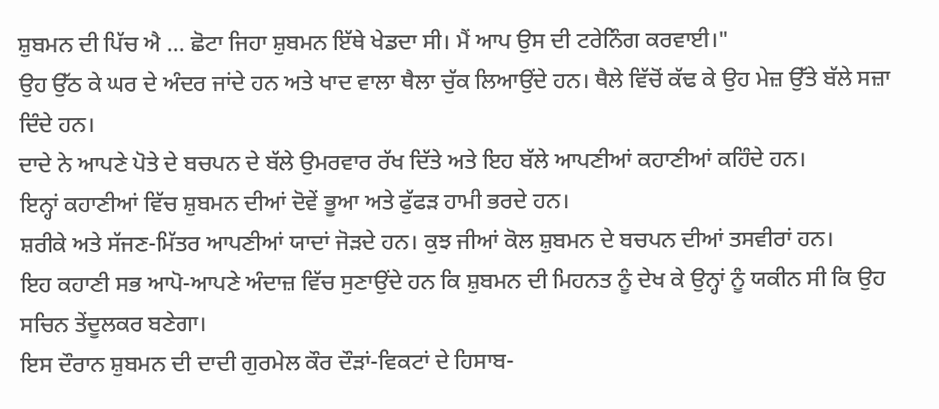ਸ਼ੁਬਮਨ ਦੀ ਪਿੱਚ ਐ … ਛੋਟਾ ਜਿਹਾ ਸ਼ੁਬਮਨ ਇੱਥੇ ਖੇਡਦਾ ਸੀ। ਮੈਂ ਆਪ ਉਸ ਦੀ ਟਰੇਨਿੰਗ ਕਰਵਾਈ।"
ਉਹ ਉੱਠ ਕੇ ਘਰ ਦੇ ਅੰਦਰ ਜਾਂਦੇ ਹਨ ਅਤੇ ਖਾਦ ਵਾਲਾ ਥੈਲਾ ਚੁੱਕ ਲਿਆਉਂਦੇ ਹਨ। ਥੈਲੇ ਵਿੱਚੋਂ ਕੱਢ ਕੇ ਉਹ ਮੇਜ਼ ਉੱਤੇ ਬੱਲੇ ਸਜ਼ਾ ਦਿੰਦੇ ਹਨ।
ਦਾਦੇ ਨੇ ਆਪਣੇ ਪੋਤੇ ਦੇ ਬਚਪਨ ਦੇ ਬੱਲੇ ਉਮਰਵਾਰ ਰੱਖ ਦਿੱਤੇ ਅਤੇ ਇਹ ਬੱਲੇ ਆਪਣੀਆਂ ਕਹਾਣੀਆਂ ਕਹਿੰਦੇ ਹਨ।
ਇਨ੍ਹਾਂ ਕਹਾਣੀਆਂ ਵਿੱਚ ਸ਼ੁਬਮਨ ਦੀਆਂ ਦੋਵੇਂ ਭੂਆ ਅਤੇ ਫੁੱਫੜ ਹਾਮੀ ਭਰਦੇ ਹਨ।
ਸ਼ਰੀਕੇ ਅਤੇ ਸੱਜਣ-ਮਿੱਤਰ ਆਪਣੀਆਂ ਯਾਦਾਂ ਜੋੜਦੇ ਹਨ। ਕੁਝ ਜੀਆਂ ਕੋਲ ਸ਼ੁਬਮਨ ਦੇ ਬਚਪਨ ਦੀਆਂ ਤਸਵੀਰਾਂ ਹਨ।
ਇਹ ਕਹਾਣੀ ਸਭ ਆਪੋ-ਆਪਣੇ ਅੰਦਾਜ਼ ਵਿੱਚ ਸੁਣਾਉਂਦੇ ਹਨ ਕਿ ਸ਼ੁਬਮਨ ਦੀ ਮਿਹਨਤ ਨੂੰ ਦੇਖ ਕੇ ਉਨ੍ਹਾਂ ਨੂੰ ਯਕੀਨ ਸੀ ਕਿ ਉਹ ਸਚਿਨ ਤੇਂਦੂਲਕਰ ਬਣੇਗਾ।
ਇਸ ਦੌਰਾਨ ਸ਼ੁਬਮਨ ਦੀ ਦਾਦੀ ਗੁਰਮੇਲ ਕੌਰ ਦੌੜਾਂ-ਵਿਕਟਾਂ ਦੇ ਹਿਸਾਬ-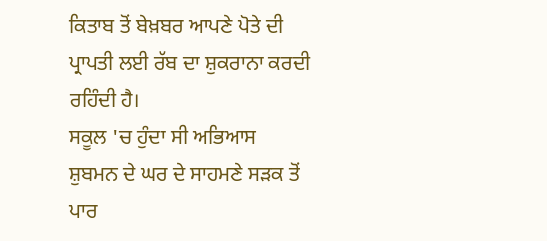ਕਿਤਾਬ ਤੋਂ ਬੇਖ਼ਬਰ ਆਪਣੇ ਪੋਤੇ ਦੀ ਪ੍ਰਾਪਤੀ ਲਈ ਰੱਬ ਦਾ ਸ਼ੁਕਰਾਨਾ ਕਰਦੀ ਰਹਿੰਦੀ ਹੈ।
ਸਕੂਲ 'ਚ ਹੁੰਦਾ ਸੀ ਅਭਿਆਸ
ਸ਼ੁਬਮਨ ਦੇ ਘਰ ਦੇ ਸਾਹਮਣੇ ਸੜਕ ਤੋਂ ਪਾਰ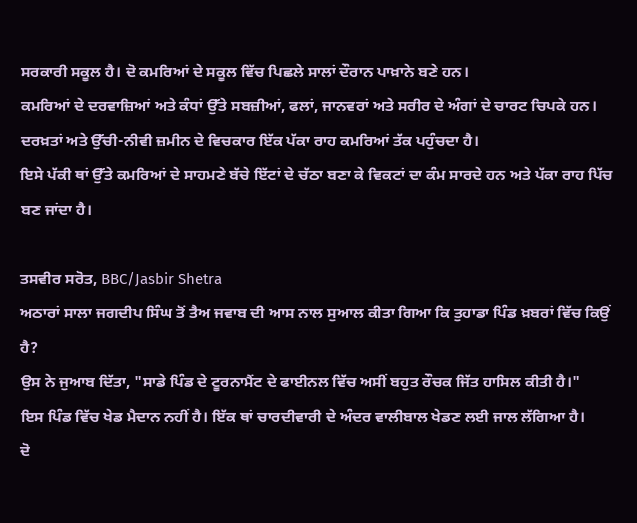ਸਰਕਾਰੀ ਸਕੂਲ ਹੈ। ਦੋ ਕਮਰਿਆਂ ਦੇ ਸਕੂਲ ਵਿੱਚ ਪਿਛਲੇ ਸਾਲਾਂ ਦੌਰਾਨ ਪਾਖ਼ਾਨੇ ਬਣੇ ਹਨ।
ਕਮਰਿਆਂ ਦੇ ਦਰਵਾਜ਼ਿਆਂ ਅਤੇ ਕੰਧਾਂ ਉੱਤੇ ਸਬਜ਼ੀਆਂ, ਫਲਾਂ, ਜਾਨਵਰਾਂ ਅਤੇ ਸਰੀਰ ਦੇ ਅੰਗਾਂ ਦੇ ਚਾਰਟ ਚਿਪਕੇ ਹਨ।
ਦਰਖ਼ਤਾਂ ਅਤੇ ਉੱਚੀ-ਨੀਵੀ ਜ਼ਮੀਨ ਦੇ ਵਿਚਕਾਰ ਇੱਕ ਪੱਕਾ ਰਾਹ ਕਮਰਿਆਂ ਤੱਕ ਪਹੁੰਚਦਾ ਹੈ।
ਇਸੇ ਪੱਕੀ ਥਾਂ ਉੱਤੇ ਕਮਰਿਆਂ ਦੇ ਸਾਹਮਣੇ ਬੱਚੇ ਇੱਟਾਂ ਦੇ ਚੱਠਾ ਬਣਾ ਕੇ ਵਿਕਟਾਂ ਦਾ ਕੰਮ ਸਾਰਦੇ ਹਨ ਅਤੇ ਪੱਕਾ ਰਾਹ ਪਿੱਚ ਬਣ ਜਾਂਦਾ ਹੈ।

ਤਸਵੀਰ ਸਰੋਤ, BBC/Jasbir Shetra
ਅਠਾਰਾਂ ਸਾਲਾ ਜਗਦੀਪ ਸਿੰਘ ਤੋਂ ਤੈਅ ਜਵਾਬ ਦੀ ਆਸ ਨਾਲ ਸੁਆਲ ਕੀਤਾ ਗਿਆ ਕਿ ਤੁਹਾਡਾ ਪਿੰਡ ਖ਼ਬਰਾਂ ਵਿੱਚ ਕਿਉਂ ਹੈ?
ਉਸ ਨੇ ਜੁਆਬ ਦਿੱਤਾ, "ਸਾਡੇ ਪਿੰਡ ਦੇ ਟੂਰਨਾਮੈਂਟ ਦੇ ਫਾਈਨਲ ਵਿੱਚ ਅਸੀਂ ਬਹੁਤ ਰੌਚਕ ਜਿੱਤ ਹਾਸਿਲ ਕੀਤੀ ਹੈ।"
ਇਸ ਪਿੰਡ ਵਿੱਚ ਖੇਡ ਮੈਦਾਨ ਨਹੀਂ ਹੈ। ਇੱਕ ਥਾਂ ਚਾਰਦੀਵਾਰੀ ਦੇ ਅੰਦਰ ਵਾਲੀਬਾਲ ਖੇਡਣ ਲਈ ਜਾਲ ਲੱਗਿਆ ਹੈ।
ਦੋ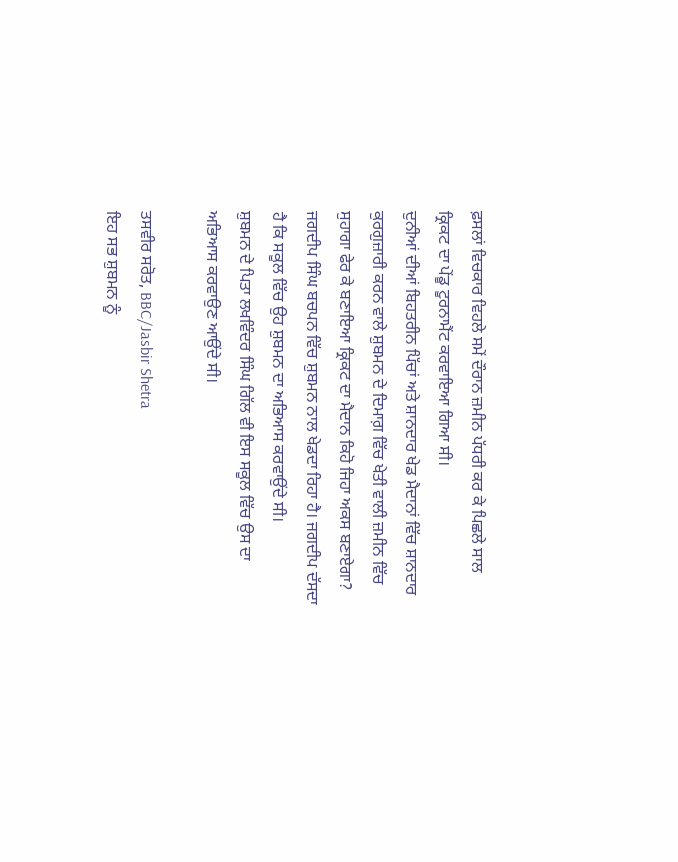ਫ਼ਸਲਾਂ ਵਿਚਕਾਰ ਵਿਹਲੇ ਸਮੇਂ ਦੌਰਾਨ ਜ਼ਮੀਨ ਪੱਧਰੀ ਕਰ ਕੇ ਪਿਛਲੇ ਸਾਲ ਕ੍ਰਿਕਟ ਦਾ ਪੇਂਡੂ ਟੂਰਨਾਮੈਂਟ ਕਰਵਾਇਆ ਗਿਆ ਸੀ।
ਦੁਨੀਆਂ ਦੀਆਂ ਬਿਹਤਰੀਨ ਪਿੱਚਾਂ ਅਤੇ ਸ਼ਾਨਦਾਰ ਖੇਡ ਮੈਦਾਨਾਂ ਵਿੱਚ ਸ਼ਾਨਦਾਰ ਕੁਰਗੁਜ਼ਾਰੀ ਕਰਨ ਵਾਲੇ ਸ਼ੁਬਮਨ ਦੇ ਦਿਮਾਗ਼ ਵਿੱਚ ਖੇਤੀ ਵਾਲੀ ਜ਼ਮੀਨ ਵਿੱਚ ਸੁਹਾਗਾ ਫੇਰ ਕੇ ਬਣਾਇਆ ਕ੍ਰਿਕਟ ਦਾ ਮੈਦਾਨ ਕਿਹੋ ਜਿਹਾ ਅਕਸ ਬਣਾਏਗਾ?
ਜਗਦੀਪ ਸਿੰਘ ਬਚਪਨ ਵਿੱਚ ਸ਼ੁਬਮਨ ਨਾਲ ਖੇਡਦਾ ਰਿਹਾ ਹੈ। ਜਗਦੀਪ ਦੱਸਦਾ ਹੈ ਕਿ ਸਕੂਲ ਵਿੱਚ ਉਹ ਸ਼ੁਬਮਨ ਦਾ ਅਭਿਆਸ ਕਰਵਾਉਂਦੇ ਸੀ।
ਸ਼ੁਬਮਨ ਦੇ ਪਿਤਾ ਲਖਵਿੰਦਰ ਸਿੰਘ ਗਿੱਲ ਵੀ ਇਸ ਸਕੂਲ ਵਿੱਚ ਉਸ ਦਾ ਅਭਿਆਸ ਕਰਵਾਉਣ ਆਉਂਦੇ ਸੀ।

ਤਸਵੀਰ ਸਰੋਤ, BBC/Jasbir Shetra
ਇਹ ਸਭ ਸ਼ੁਬਮਨ ਨੂੰ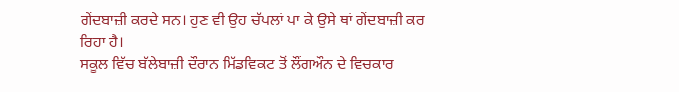ਗੇਂਦਬਾਜ਼ੀ ਕਰਦੇ ਸਨ। ਹੁਣ ਵੀ ਉਹ ਚੱਪਲਾਂ ਪਾ ਕੇ ਉਸੇ ਥਾਂ ਗੇਂਦਬਾਜ਼ੀ ਕਰ ਰਿਹਾ ਹੈ।
ਸਕੂਲ ਵਿੱਚ ਬੱਲੇਬਾਜ਼ੀ ਦੌਰਾਨ ਮਿੱਡਵਿਕਟ ਤੋਂ ਲੌਂਗਔਨ ਦੇ ਵਿਚਕਾਰ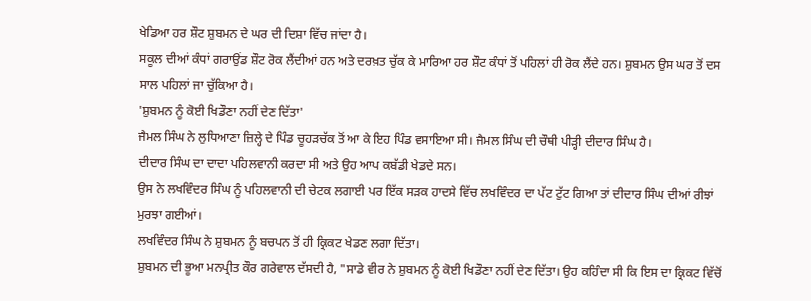ਖੇਡਿਆ ਹਰ ਸ਼ੌਟ ਸ਼ੁਬਮਨ ਦੇ ਘਰ ਦੀ ਦਿਸ਼ਾ ਵਿੱਚ ਜਾਂਦਾ ਹੈ।
ਸਕੂਲ ਦੀਆਂ ਕੰਧਾਂ ਗਰਾਉਂਡ ਸ਼ੌਟ ਰੋਕ ਲੈਂਦੀਆਂ ਹਨ ਅਤੇ ਦਰਖ਼ਤ ਚੁੱਕ ਕੇ ਮਾਰਿਆ ਹਰ ਸ਼ੌਟ ਕੰਧਾਂ ਤੋਂ ਪਹਿਲਾਂ ਹੀ ਰੋਕ ਲੈਂਦੇ ਹਨ। ਸ਼ੁਬਮਨ ਉਸ ਘਰ ਤੋਂ ਦਸ ਸਾਲ ਪਹਿਲਾਂ ਜਾ ਚੁੱਕਿਆ ਹੈ।
'ਸ਼ੁਬਮਨ ਨੂੰ ਕੋਈ ਖਿਡੌਣਾ ਨਹੀਂ ਦੇਣ ਦਿੱਤਾ'
ਜੈਮਲ ਸਿੰਘ ਨੇ ਲੁਧਿਆਣਾ ਜ਼ਿਲ੍ਹੇ ਦੇ ਪਿੰਡ ਚੂਹੜਚੱਕ ਤੋਂ ਆ ਕੇ ਇਹ ਪਿੰਡ ਵਸਾਇਆ ਸੀ। ਜੈਮਲ ਸਿੰਘ ਦੀ ਚੌਥੀ ਪੀੜ੍ਹੀ ਦੀਦਾਰ ਸਿੰਘ ਹੈ।
ਦੀਦਾਰ ਸਿੰਘ ਦਾ ਦਾਦਾ ਪਹਿਲਵਾਨੀ ਕਰਦਾ ਸੀ ਅਤੇ ਉਹ ਆਪ ਕਬੱਡੀ ਖੇਡਦੇ ਸਨ।
ਉਸ ਨੇ ਲਖਵਿੰਦਰ ਸਿੰਘ ਨੂੰ ਪਹਿਲਵਾਨੀ ਦੀ ਚੇਟਕ ਲਗਾਈ ਪਰ ਇੱਕ ਸੜਕ ਹਾਦਸੇ ਵਿੱਚ ਲਖਵਿੰਦਰ ਦਾ ਪੱਟ ਟੁੱਟ ਗਿਆ ਤਾਂ ਦੀਦਾਰ ਸਿੰਘ ਦੀਆਂ ਰੀਝਾਂ ਮੁਰਝਾ ਗਈਆਂ।
ਲਖਵਿੰਦਰ ਸਿੰਘ ਨੇ ਸ਼ੁਬਮਨ ਨੂੰ ਬਚਪਨ ਤੋਂ ਹੀ ਕ੍ਰਿਕਟ ਖੇਡਣ ਲਗਾ ਦਿੱਤਾ।
ਸ਼ੁਬਮਨ ਦੀ ਭੂਆ ਮਨਪ੍ਰੀਤ ਕੌਰ ਗਰੇਵਾਲ ਦੱਸਦੀ ਹੈ, "ਸਾਡੇ ਵੀਰ ਨੇ ਸ਼ੁਬਮਨ ਨੂੰ ਕੋਈ ਖਿਡੌਣਾ ਨਹੀਂ ਦੇਣ ਦਿੱਤਾ। ਉਹ ਕਹਿੰਦਾ ਸੀ ਕਿ ਇਸ ਦਾ ਕ੍ਰਿਕਟ ਵਿੱਚੋਂ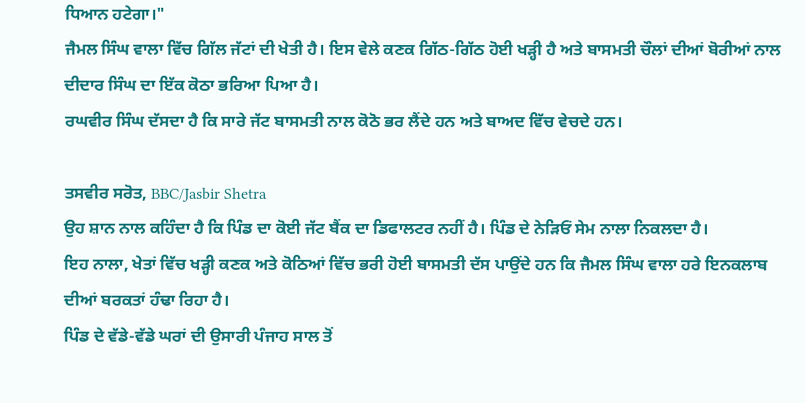ਧਿਆਨ ਹਟੇਗਾ।"
ਜੈਮਲ ਸਿੰਘ ਵਾਲਾ ਵਿੱਚ ਗਿੱਲ ਜੱਟਾਂ ਦੀ ਖੇਤੀ ਹੈ। ਇਸ ਵੇਲੇ ਕਣਕ ਗਿੱਠ-ਗਿੱਠ ਹੋਈ ਖੜ੍ਹੀ ਹੈ ਅਤੇ ਬਾਸਮਤੀ ਚੌਲਾਂ ਦੀਆਂ ਬੋਰੀਆਂ ਨਾਲ ਦੀਦਾਰ ਸਿੰਘ ਦਾ ਇੱਕ ਕੋਠਾ ਭਰਿਆ ਪਿਆ ਹੈ।
ਰਘਵੀਰ ਸਿੰਘ ਦੱਸਦਾ ਹੈ ਕਿ ਸਾਰੇ ਜੱਟ ਬਾਸਮਤੀ ਨਾਲ ਕੋਠੋ ਭਰ ਲੈਂਦੇ ਹਨ ਅਤੇ ਬਾਅਦ ਵਿੱਚ ਵੇਚਦੇ ਹਨ।

ਤਸਵੀਰ ਸਰੋਤ, BBC/Jasbir Shetra
ਉਹ ਸ਼ਾਨ ਨਾਲ ਕਹਿੰਦਾ ਹੈ ਕਿ ਪਿੰਡ ਦਾ ਕੋਈ ਜੱਟ ਬੈਂਕ ਦਾ ਡਿਫਾਲਟਰ ਨਹੀਂ ਹੈ। ਪਿੰਡ ਦੇ ਨੇੜਿਓਂ ਸੇਮ ਨਾਲਾ ਨਿਕਲਦਾ ਹੈ।
ਇਹ ਨਾਲਾ, ਖੇਤਾਂ ਵਿੱਚ ਖੜ੍ਹੀ ਕਣਕ ਅਤੇ ਕੋਠਿਆਂ ਵਿੱਚ ਭਰੀ ਹੋਈ ਬਾਸਮਤੀ ਦੱਸ ਪਾਉਂਦੇ ਹਨ ਕਿ ਜੈਮਲ ਸਿੰਘ ਵਾਲਾ ਹਰੇ ਇਨਕਲਾਬ ਦੀਆਂ ਬਰਕਤਾਂ ਹੰਢਾ ਰਿਹਾ ਹੈ।
ਪਿੰਡ ਦੇ ਵੱਡੇ-ਵੱਡੇ ਘਰਾਂ ਦੀ ਉਸਾਰੀ ਪੰਜਾਹ ਸਾਲ ਤੋਂ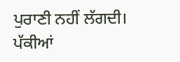ਪੁਰਾਣੀ ਨਹੀਂ ਲੱਗਦੀ।
ਪੱਕੀਆਂ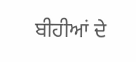ਬੀਹੀਆਂ ਦੇ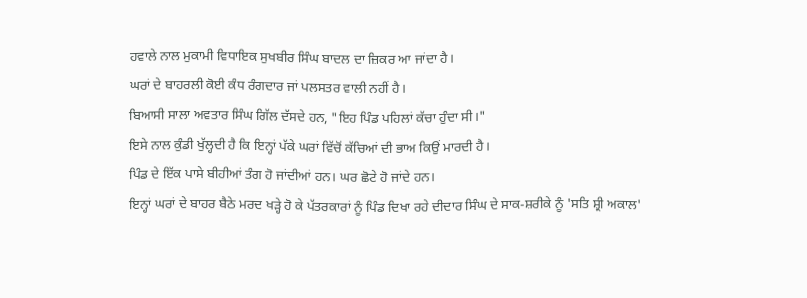ਹਵਾਲੇ ਨਾਲ ਮੁਕਾਮੀ ਵਿਧਾਇਕ ਸੁਖਬੀਰ ਸਿੰਘ ਬਾਦਲ ਦਾ ਜ਼ਿਕਰ ਆ ਜਾਂਦਾ ਹੈ।
ਘਰਾਂ ਦੇ ਬਾਹਰਲੀ ਕੋਈ ਕੰਧ ਰੰਗਦਾਰ ਜਾਂ ਪਲਸਤਰ ਵਾਲੀ ਨਹੀਂ ਹੈ।
ਬਿਆਸੀ ਸਾਲਾ ਅਵਤਾਰ ਸਿੰਘ ਗਿੱਲ ਦੱਸਦੇ ਹਨ, "ਇਹ ਪਿੰਡ ਪਹਿਲਾਂ ਕੱਚਾ ਹੁੰਦਾ ਸੀ।"
ਇਸੇ ਨਾਲ ਕੁੰਡੀ ਖੁੱਲ੍ਹਦੀ ਹੈ ਕਿ ਇਨ੍ਹਾਂ ਪੱਕੇ ਘਰਾਂ ਵਿੱਚੋਂ ਕੱਚਿਆਂ ਦੀ ਭਾਅ ਕਿਉਂ ਮਾਰਦੀ ਹੈ।
ਪਿੰਡ ਦੇ ਇੱਕ ਪਾਸੇ ਬੀਹੀਆਂ ਤੰਗ ਹੋ ਜਾਂਦੀਆਂ ਹਨ। ਘਰ ਛੋਟੇ ਹੋ ਜਾਂਦੇ ਹਨ।
ਇਨ੍ਹਾਂ ਘਰਾਂ ਦੇ ਬਾਹਰ ਬੈਠੇ ਮਰਦ ਖੜ੍ਹੇ ਹੋ ਕੇ ਪੱਤਰਕਾਰਾਂ ਨੂੰ ਪਿੰਡ ਦਿਖਾ ਰਹੇ ਦੀਦਾਰ ਸਿੰਘ ਦੇ ਸਾਕ-ਸ਼ਰੀਕੇ ਨੂੰ 'ਸਤਿ ਸ਼੍ਰੀ ਅਕਾਲ'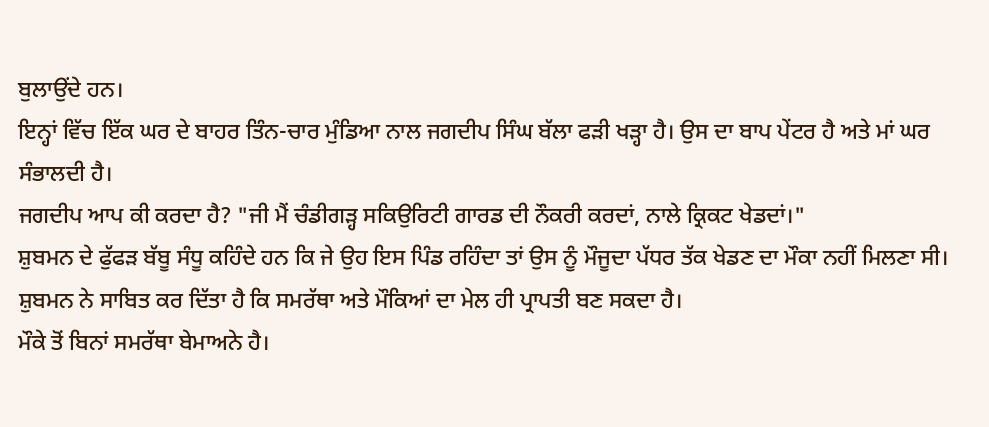ਬੁਲਾਉਂਦੇ ਹਨ।
ਇਨ੍ਹਾਂ ਵਿੱਚ ਇੱਕ ਘਰ ਦੇ ਬਾਹਰ ਤਿੰਨ-ਚਾਰ ਮੁੰਡਿਆ ਨਾਲ ਜਗਦੀਪ ਸਿੰਘ ਬੱਲਾ ਫੜੀ ਖੜ੍ਹਾ ਹੈ। ਉਸ ਦਾ ਬਾਪ ਪੇਂਟਰ ਹੈ ਅਤੇ ਮਾਂ ਘਰ ਸੰਭਾਲਦੀ ਹੈ।
ਜਗਦੀਪ ਆਪ ਕੀ ਕਰਦਾ ਹੈ? "ਜੀ ਮੈਂ ਚੰਡੀਗੜ੍ਹ ਸਕਿਉਰਿਟੀ ਗਾਰਡ ਦੀ ਨੌਕਰੀ ਕਰਦਾਂ, ਨਾਲੇ ਕ੍ਰਿਕਟ ਖੇਡਦਾਂ।"
ਸ਼ੁਬਮਨ ਦੇ ਫੁੱਫੜ ਬੱਬੂ ਸੰਧੂ ਕਹਿੰਦੇ ਹਨ ਕਿ ਜੇ ਉਹ ਇਸ ਪਿੰਡ ਰਹਿੰਦਾ ਤਾਂ ਉਸ ਨੂੰ ਮੌਜੂਦਾ ਪੱਧਰ ਤੱਕ ਖੇਡਣ ਦਾ ਮੌਕਾ ਨਹੀਂ ਮਿਲਣਾ ਸੀ।
ਸ਼ੁਬਮਨ ਨੇ ਸਾਬਿਤ ਕਰ ਦਿੱਤਾ ਹੈ ਕਿ ਸਮਰੱਥਾ ਅਤੇ ਮੌਕਿਆਂ ਦਾ ਮੇਲ ਹੀ ਪ੍ਰਾਪਤੀ ਬਣ ਸਕਦਾ ਹੈ।
ਮੌਕੇ ਤੋਂ ਬਿਨਾਂ ਸਮਰੱਥਾ ਬੇਮਾਅਨੇ ਹੈ।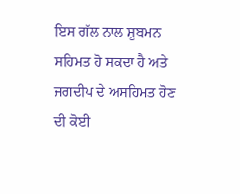ਇਸ ਗੱਲ ਨਾਲ ਸ਼ੁਬਮਨ ਸਹਿਮਤ ਹੋ ਸਕਦਾ ਹੈ ਅਤੇ ਜਗਦੀਪ ਦੇ ਅਸਹਿਮਤ ਹੋਣ ਦੀ ਕੋਈ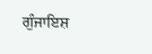ਗੁੰਜਾਇਸ਼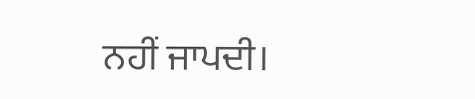ਨਹੀਂ ਜਾਪਦੀ।